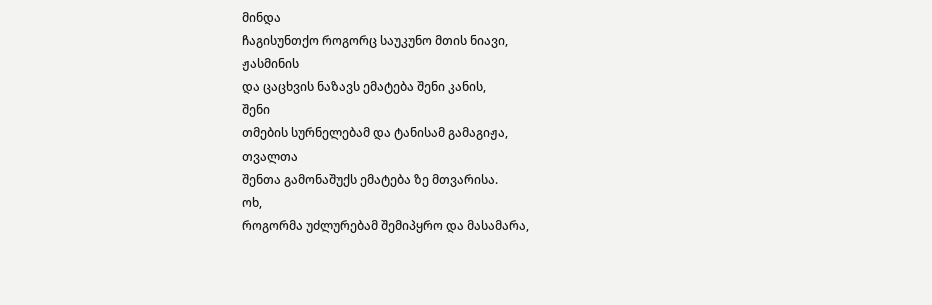მინდა
ჩაგისუნთქო როგორც საუკუნო მთის ნიავი,
ჟასმინის
და ცაცხვის ნაზავს ემატება შენი კანის,
შენი
თმების სურნელებამ და ტანისამ გამაგიჟა,
თვალთა
შენთა გამონაშუქს ემატება ზე მთვარისა.
ოხ,
როგორმა უძლურებამ შემიპყრო და მასამარა,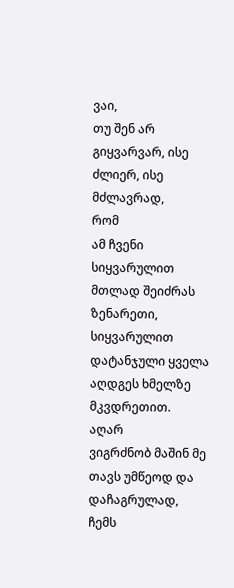ვაი,
თუ შენ არ გიყვარვარ, ისე ძლიერ, ისე მძლავრად,
რომ
ამ ჩვენი სიყვარულით მთლად შეიძრას ზენარეთი,
სიყვარულით
დატანჯული ყველა აღდგეს ხმელზე მკვდრეთით.
აღარ
ვიგრძნობ მაშინ მე თავს უმწეოდ და დაჩაგრულად,
ჩემს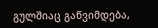გულშიაც გაწვიმდება,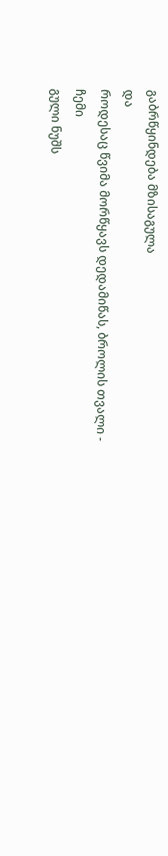გაბრწყინდება მზისაგულა
და
როდესაც წვიმა მორწყავს დედამიწას, ბროლის თვალი -
ჩემი
გული ნუშს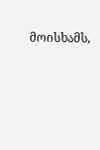მოისხამს,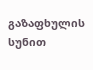გაზაფხულის სუნით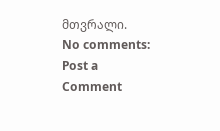მთვრალი.
No comments:
Post a Comment